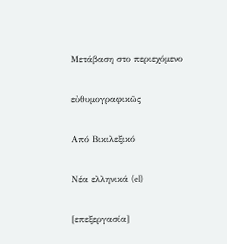Μετάβαση στο περιεχόμενο

εὐθυμογραφικῶς

Από Βικιλεξικό

Νέα ελληνικά (el)

[επεξεργασία]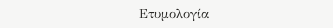Ετυμολογία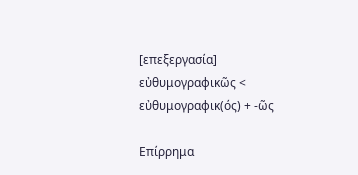[επεξεργασία]
εὐθυμογραφικῶς < εὐθυμογραφικ(ός) + -ῶς

Επίρρημα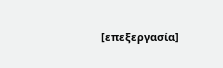[επεξεργασία]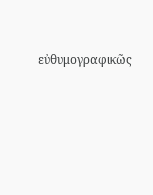εὐθυμογραφικῶς